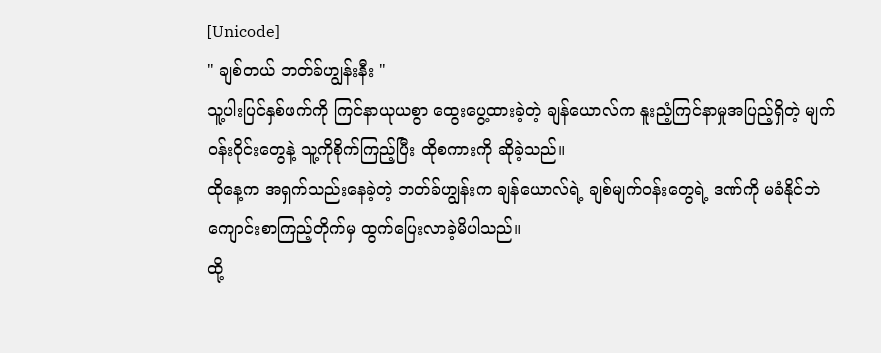[Unicode]
" ချစ်တယ် ဘတ်ခ်ဟျွန်းနီး "
သူ့ပါးပြင်နှစ်ဖက်ကို ကြင်နာယုယစွာ ထွေးပွေ့ထားခဲ့တဲ့ ချန်ယောလ်က နူးညံ့ကြင်နာမှုအပြည့်ရှိတဲ့ မျက်ဝန်းဝိုင်းတွေနဲ့ သူ့ကိုစိုက်ကြည့်ပြီး ထိုစကားကို ဆိုခဲ့သည်။
ထိုနေ့က အရှက်သည်းနေခဲ့တဲ့ ဘတ်ခ်ဟျွန်းက ချန်ယောလ်ရဲ့ ချစ်မျက်ဝန်းတွေရဲ့ ဒဏ်ကို မခံနိုင်ဘဲ ကျောင်းစာကြည့်တိုက်မှ ထွက်ပြေးလာခဲ့မိပါသည်။
ထို့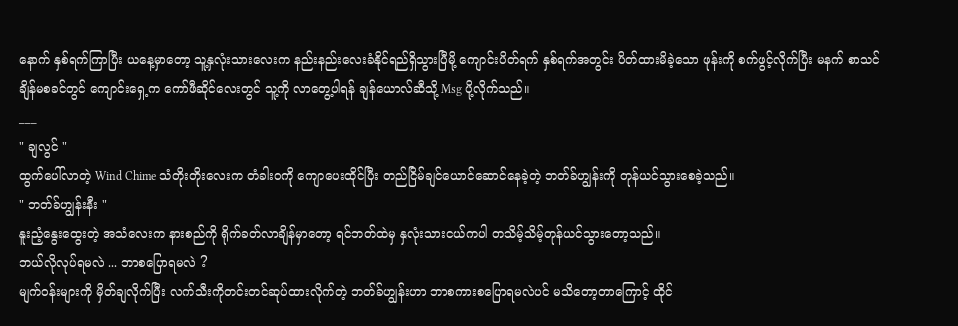နောက် နှစ်ရက်ကြာပြီး ယနေ့မှာတော့ သူ့နှလုံးသားလေးက နည်းနည်းလေးခံနိုင်ရည်ရှိသွားပြီမို့ ကျောင်းပိတ်ရက် နှစ်ရက်အတွင်း ပိတ်ထားမိခဲ့သော ဖုန်းကို စက်ဖွင့်လိုက်ပြီး မနက် စာသင်ချိန်မစခင်တွင် ကျောင်းရှေ့က ကော်ဖီဆိုင်လေးတွင် သူ့ကို လာတွေ့ပါရန် ချန်ယောလ်ဆီသို့ Msg ပို့လိုက်သည်။
___
" ချလွင် "
ထွက်ပေါ်လာတဲ့ Wind Chime သံတိုးတိုးလေးက တံခါးဝကို ကျောပေးထိုင်ပြီး တည်ငြိမ်ချင်ယောင်ဆောင်နေခဲ့တဲ့ ဘတ်ခ်ဟျွန်းကို တုန်ယင်သွားစေခဲ့သည်။
" ဘတ်ခ်ဟျွန်းနီး "
နူးညံ့နွေးထွေးတဲ့ အသံလေးက နားစည်ကို ရိုက်ခတ်လာချိန်မှာတော့ ရင်ဘတ်ထဲမှ နှလုံးသားငယ်ကပါ တသိမ့်သိမ့်တုန်ယင်သွားတော့သည်။
ဘယ်လိုလုပ်ရမလဲ ... ဘာစပြောရမလဲ ?
မျက်ဝန်းများကို မှိတ်ချလိုက်ပြီး လက်သီးကိုတင်းတင်ဆုပ်ထားလိုက်တဲ့ ဘတ်ခ်ဟျွန်းဟာ ဘာစကားစပြောရမလဲပင် မသိတော့တာကြောင့် ထိုင်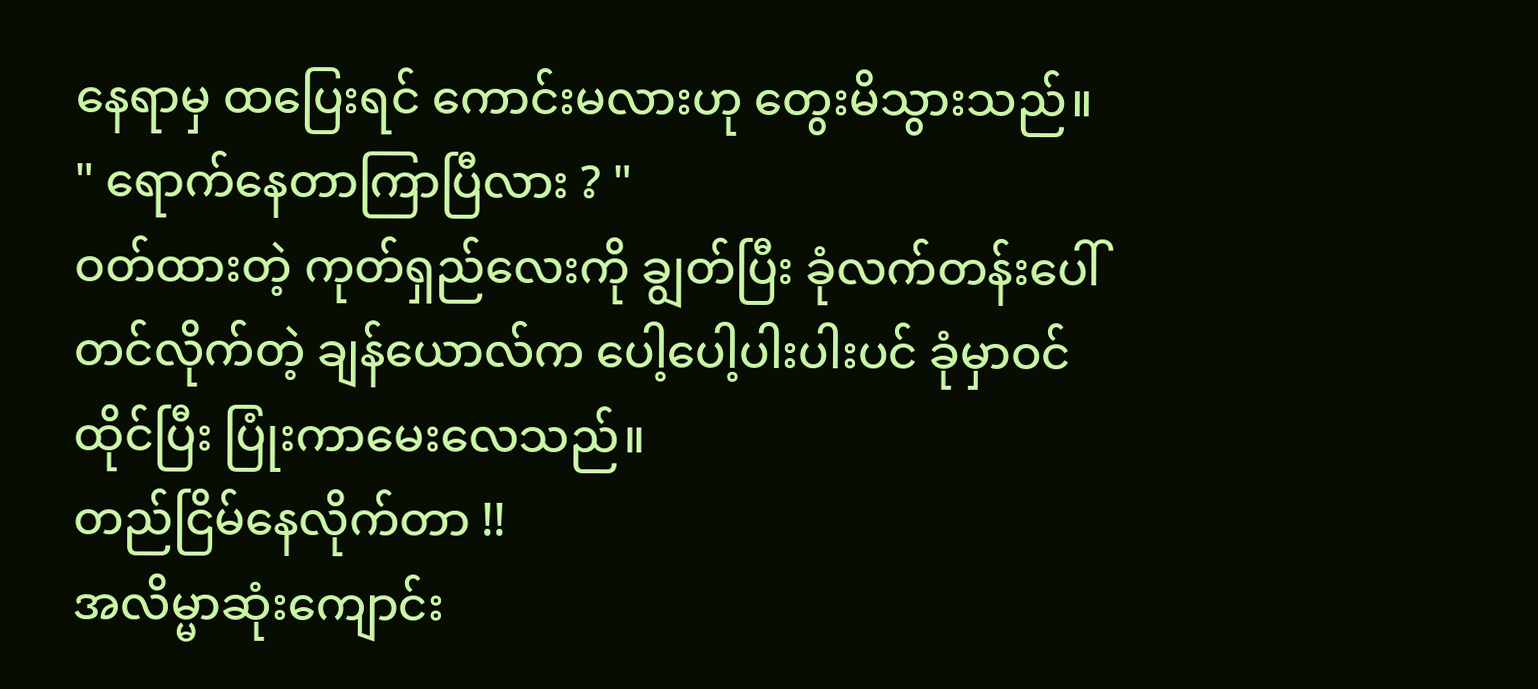နေရာမှ ထပြေးရင် ကောင်းမလားဟု တွေးမိသွားသည်။
" ရောက်နေတာကြာပြီလား ? "
ဝတ်ထားတဲ့ ကုတ်ရှည်လေးကို ချွတ်ပြီး ခုံလက်တန်းပေါ်တင်လိုက်တဲ့ ချန်ယောလ်က ပေါ့ပေါ့ပါးပါးပင် ခုံမှာဝင်ထိုင်ပြီး ပြုံးကာမေးလေသည်။
တည်ငြိမ်နေလိုက်တာ !!
အလိမ္မာဆုံးကျောင်း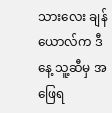သားလေး ချန်ယောလ်က ဒီနေ့ သူ့ဆီမှ အဖြေရ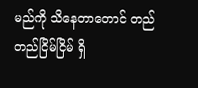မည်ကို သိနေတာတောင် တည်တည်ငြိမ်ငြိမ် ရှိ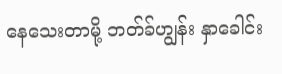နေသေးတာမို့ ဘတ်ခ်ဟျွန်း နှာခေါင်း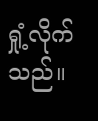ရှုံ့လိုက်သည်။